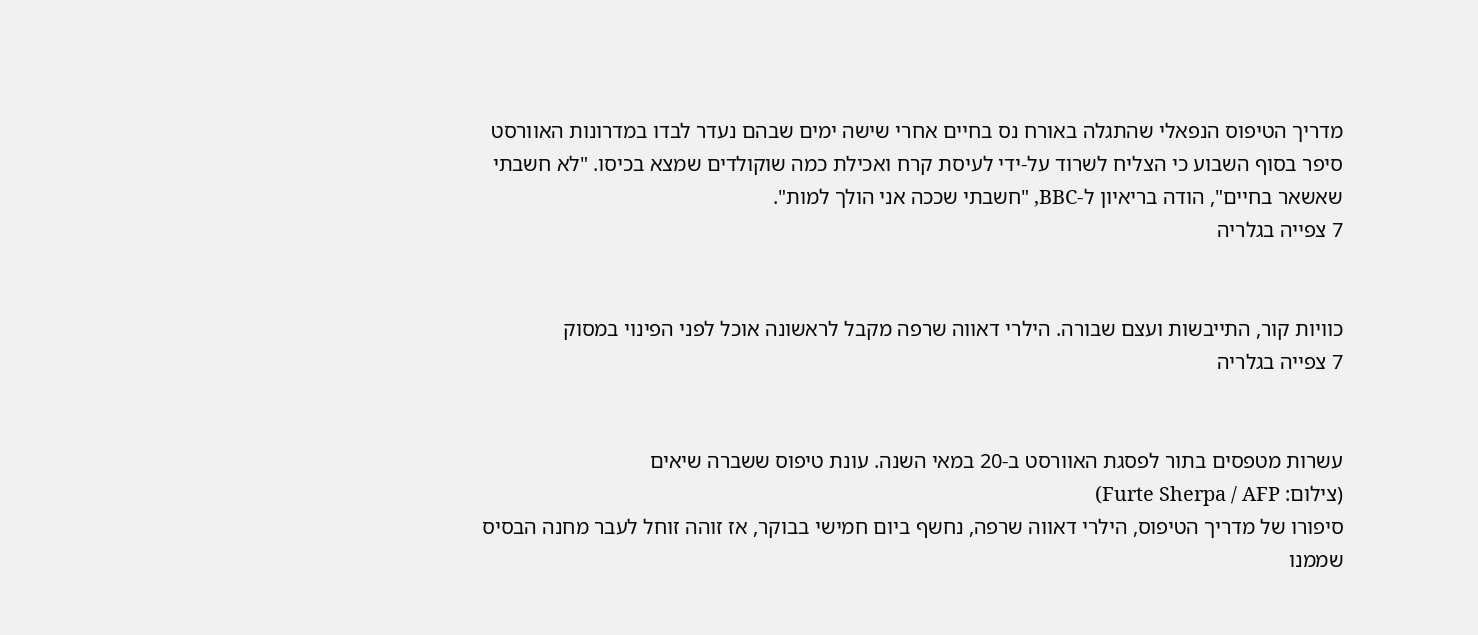מדריך הטיפוס הנפאלי שהתגלה באורח נס בחיים אחרי שישה ימים שבהם נעדר לבדו במדרונות האוורסט סיפר בסוף השבוע כי הצליח לשרוד על-ידי לעיסת קרח ואכילת כמה שוקולדים שמצא בכיסו. "לא חשבתי שאשאר בחיים", הודה בריאיון ל-BBC, "חשבתי שככה אני הולך למות".
7 צפייה בגלריה


כוויות קור, התייבשות ועצם שבורה. הילרי דאווה שרפה מקבל לראשונה אוכל לפני הפינוי במסוק
7 צפייה בגלריה


עשרות מטפסים בתור לפסגת האוורסט ב-20 במאי השנה. עונת טיפוס ששברה שיאים
(צילום: Furte Sherpa / AFP)
סיפורו של מדריך הטיפוס, הילרי דאווה שרפה, נחשף ביום חמישי בבוקר, אז זוהה זוחל לעבר מחנה הבסיס שממנו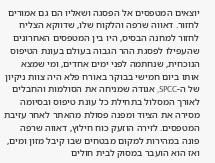יוצאים המטפסים אל הפסגה ושאליו הם גם אמורים לחזור. דאווה שרפה והלקוח שלו, שדווקא הצליח לחזור למחנה הבסיס, היו בין המטפסים האחרונים שהעפילו לפסגת ההר הגבוה בעולם בעונת הטיפוס הנוכחית, שנחתמה לפני ימים אחדים, ומי שמצא אותו ביום חמישי בבוקר באורח פלא היה צוות ניקיון של ה-SPCC, אגודה שמניחה את הסולמות והחבלים לאורך המסלול בתחילת כל עונת טיפוס ובסיומה מסירה את הציוד ומפנה פסולת מהאתר לאחר עזיבת המטפסים. לזירה הוזעק כוח חילוץ, דאווה שרפה פונה במהירות למקום מבטחים שבו קיבל מזון ומים, ואז הוא הועבר במסוק לבית חולים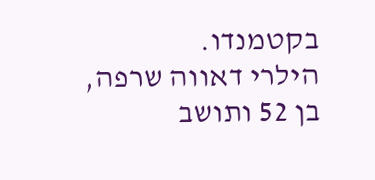בקטמנדו.
הילרי דאווה שרפה, בן 52 ותושב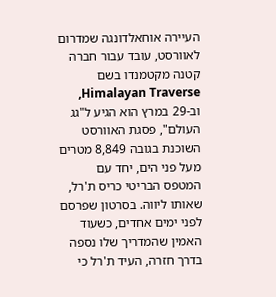העיירה אוחאלדונגה שמדרום לאוורסט, עובד עבור חברה קטנה מקטמנדו בשם Himalayan Traverse, וב-29 במרץ הוא הגיע ל"גג העולם", פסגת האוורסט השוכנת בגובה 8,849 מטרים מעל פני הים, יחד עם המטפס הבריטי כריס ת'רל, שאותו ליווה. בסרטון שפרסם לפני ימים אחדים, כשעוד האמין שהמדריך שלו נספה בדרך חזרה, העיד ת'רל כי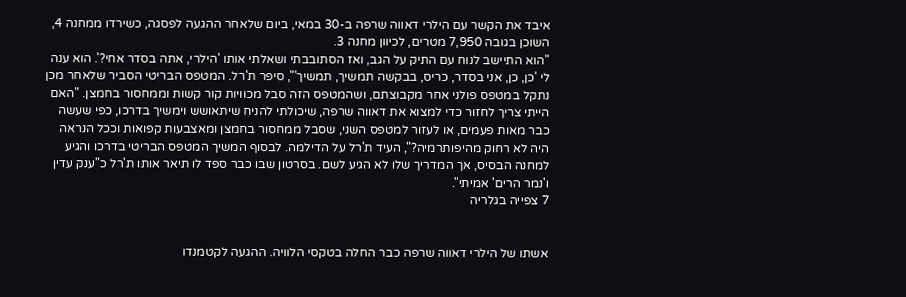איבד את הקשר עם הילרי דאווה שרפה ב-30 במאי, ביום שלאחר ההגעה לפסגה, כשירדו ממחנה 4, השוכן בגובה 7,950 מטרים, לכיוון מחנה 3.
"הוא התיישב לנוח עם התיק על הגב, ואז הסתובבתי ושאלתי אותו 'הילרי, אתה בסדר אחי?'. הוא ענה לי 'כן, כן, אני בסדר, כריס, בבקשה תמשיך, תמשיך'", סיפר ת'רל. המטפס הבריטי הסביר שלאחר מכן נתקל במטפס פולני אחר מקבוצתם, ושהמטפס הזה סבל מכוויות קור קשות וממחסור בחמצן. "האם הייתי צריך לחזור כדי למצוא את דאווה שרפה, שיכולתי להניח שיתאושש וימשיך בדרכו, כפי שעשה כבר מאות פעמים, או לעזור למטפס השני, שסבל ממחסור בחמצן ומאצבעות קפואות וככל הנראה היה לא רחוק מהיפותרמיה?", העיד ת'רל על הדילמה. לבסוף המשיך המטפס הבריטי בדרכו והגיע למחנה הבסיס, אך המדריך שלו לא הגיע לשם. בסרטון שבו כבר ספד לו תיאר אותו ת'רל כ"ענק עדין ו'נמר הרים' אמיתי".
7 צפייה בגלריה


אשתו של הילרי דאווה שרפה כבר החלה בטקסי הלוויה. ההגעה לקטמנדו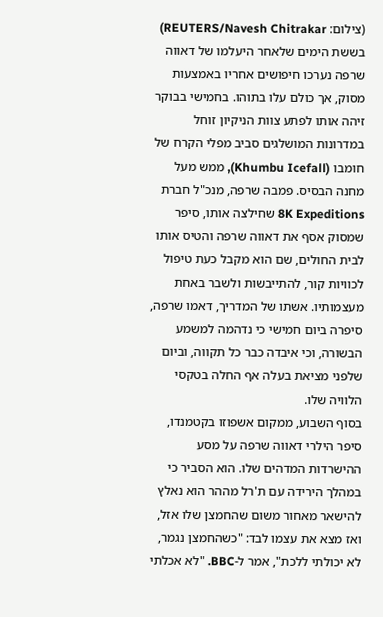(צילום: REUTERS/Navesh Chitrakar)
בששת הימים שלאחר היעלמו של דאווה שרפה נערכו חיפושים אחריו באמצעות מסוק, אך כולם עלו בתוהו. בחמישי בבוקר זיהה אותו לפתע צוות הניקיון זוחל במדרונות המושלגים סביב מפלי הקרח של חומבו (Khumbu Icefall), ממש מעל מחנה הבסיס. פמבה שרפה, מנכ"ל חברת 8K Expeditions שחילצה אותו, סיפר שמסוק אסף את דאווה שרפה והטיס אותו לבית החולים, שם הוא מקבל כעת טיפול לכוויות קור, להתייבשות ולשבר באחת מעצמותיו. אשתו של המדריך, דאמו שרפה, סיפרה ביום חמישי כי נדהמה למשמע הבשורה, וכי איבדה כבר כל תקווה, וביום שלפני מציאת בעלה אף החלה בטקסי הלוויה שלו.
בסוף השבוע, ממקום אשפוזו בקטמנדו, סיפר הילרי דאווה שרפה על מסע ההישרדות המדהים שלו. הוא הסביר כי במהלך הירידה עם ת'רל מההר הוא נאלץ להישאר מאחור משום שהחמצן שלו אזל, ואז מצא את עצמו לבד: "כשהחמצן נגמר, לא יכולתי ללכת", אמר ל-BBC. "לא אכלתי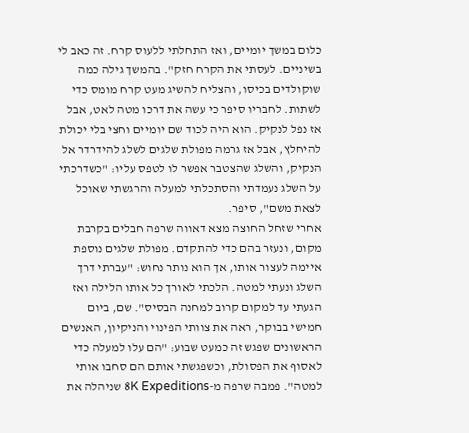כלום במשך יומיים, ואז התחלתי ללעוס קרח. זה כאב לי בשיניים. לעסתי את הקרח חזק". בהמשך גילה כמה שוקולדים בכיסו, והצליח להשיג מעט קרח מומס כדי לשתות. לחבריו סיפר כי עשה את דרכו מטה לאט, אבל אז נפל לנקיק. הוא היה לכוד שם יומיים וחצי בלי יכולת להיחלץ, אבל אז גרמה מפולת שלגים לשלג להידרדר אל הנקיק, והשלג שהצטבר אפשר לו לטפס עליו: "כשדרכתי על השלג נעמדתי והסתכלתי למעלה והרגשתי שאוכל לצאת משם", סיפר.
אחרי שזחל החוצה מצא דאווה שרפה חבלים בקרבת מקום, ונעזר בהם כדי להתקדם. מפולת שלגים נוספת איימה לעצור אותו, אך הוא נותר נחוש: "עברתי דרך השלג ונעתי למטה. הלכתי לאורך כל אותו הלילה ואז הגעתי עד למקום קרוב למחנה הבסיס". שם, ביום חמישי בבוקר, ראה את צוותי הפינוי והניקיון, האנשים הראשונים שפגש זה כמעט שבוע: "הם עלו למעלה כדי לאסוף את הפסולת, וכשפגשתי אותם הם סחבו אותי למטה". פמבה שרפה מ-8K Expeditions שניהלה את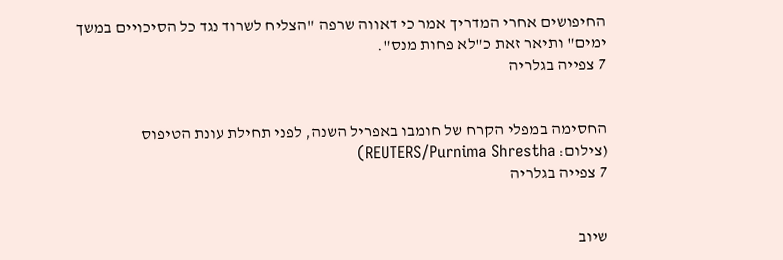החיפושים אחרי המדריך אמר כי דאווה שרפה "הצליח לשרוד נגד כל הסיכויים במשך ימים" ותיאר זאת כ"לא פחות מנס".
7 צפייה בגלריה


החסימה במפלי הקרח של חומבו באפריל השנה, לפני תחילת עונת הטיפוס
(צילום: REUTERS/Purnima Shrestha)
7 צפייה בגלריה


שיוב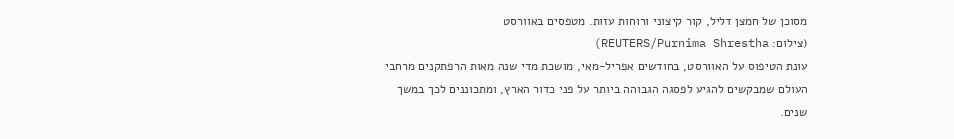מסוכן של חמצן דליל, קור קיצוני ורוחות עזות. מטפסים באוורסט
(צילום: REUTERS/Purnima Shrestha)
עונת הטיפוס על האוורסט, בחודשים אפריל-מאי, מושכת מדי שנה מאות הרפתקנים מרחבי העולם שמבקשים להגיע לפסגה הגבוהה ביותר על פני כדור הארץ, ומתכוננים לכך במשך שנים.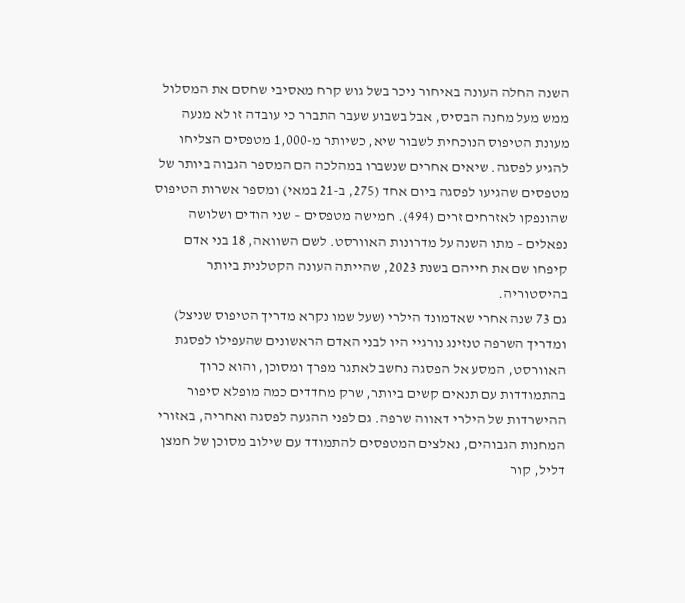השנה החלה העונה באיחור ניכר בשל גוש קרח מאסיבי שחסם את המסלול ממש מעל מחנה הבסיס, אבל בשבוע שעבר התברר כי עובדה זו לא מנעה מעונת הטיפוס הנוכחית לשבור שיא, כשיותר מ-1,000 מטפסים הצליחו להגיע לפסגה. שיאים אחרים שנשברו במהלכה הם המספר הגבוה ביותר של מטפסים שהגיעו לפסגה ביום אחד (275, ב-21 במאי) ומספר אשרות הטיפוס שהונפקו לאזרחים זרים (494). חמישה מטפסים – שני הודים ושלושה נפאלים – מתו השנה על מדרונות האוורסט. לשם השוואה, 18 בני אדם קיפחו שם את חייהם בשנת 2023, שהייתה העונה הקטלנית ביותר בהיסטוריה.
גם 73 שנה אחרי שאדמונד הילרי (שעל שמו נקרא מדריך הטיפוס שניצל) ומדריך השרפה טנזינג נורגיי היו לבני האדם הראשונים שהעפילו לפסגת האוורסט, המסע אל הפסגה נחשב לאתגר מפרך ומסוכן, והוא כרוך בהתמודדות עם תנאים קשים ביותר, שרק מחדדים כמה מופלא סיפור ההישרדות של הילרי דאווה שרפה. גם לפני ההגעה לפסגה ואחריה, באזורי המחנות הגבוהים, נאלצים המטפסים להתמודד עם שילוב מסוכן של חמצן דליל, קור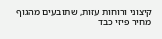קיצוני ורוחות עזות, שתובעים מהגוף מחיר פיזי כבד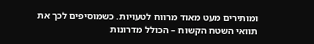ומותירים מעט מאוד מרווח לטעויות. כשמוסיפים לכך את תוואי השטח הקשוח – הכולל מדרונות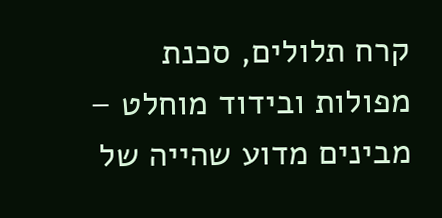קרח תלולים, סכנת מפולות ובידוד מוחלט – מבינים מדוע שהייה של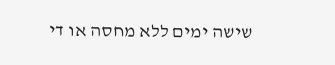שישה ימים ללא מחסה או די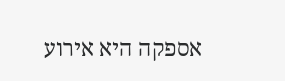אספקה היא אירוע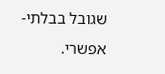שגובל בבלתי-אפשרי.